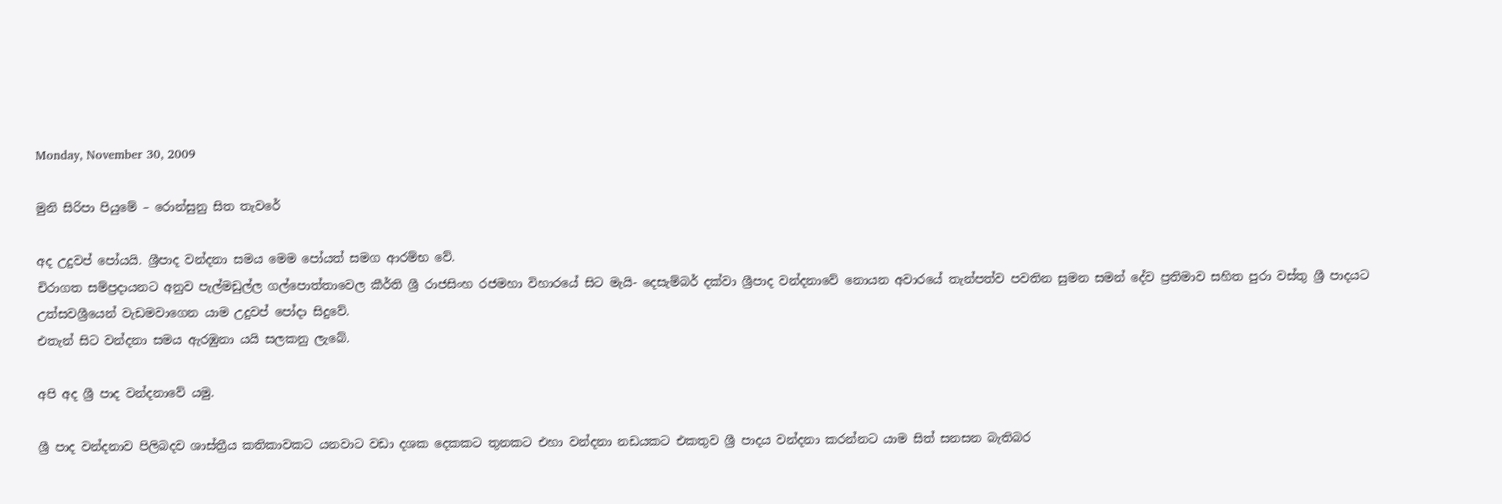Monday, November 30, 2009

මුනි සිරිපා පියුමේ – රොන්සුනු සිත තැවරේ

අද උදුවප් පෝයයි. ශ්‍රීපාද වන්දනා සමය මෙම පෝයත් සමග ආරම්භ වේ.
චිරාගත සම්ප්‍රදායනට අනුව පැල්මඩුල්ල ගල්පොත්තාවෙල කීර්ති ශ්‍රී රාජසිංහ රජමහා විහාරයේ සිට මැයි- දෙසැම්බර් දක්වා ශ්‍රීපාද වන්දනාවේ නොයන අවාරයේ තැන්පත්ව පවතින සුමන සමන් දේව ප්‍රතිමාව සහිත පුරා වස්තු ශ්‍රී පාදයට උත්සවශ්‍රීයෙන් වැඩමවාගෙන යාම උදුවප් පෝදා සිදුවේ.
එතැන් සිට වන්දනා සමය ඇරඹුනා යයි සලකනු ලැබේ.

අපි අද ශ්‍රී පාද වන්දනාවේ යමු.

ශ්‍රී පාද වන්දනාව පිලිබදව ශාස්ත්‍රීය කතිකාවකට යනවාට වඩා දශක දෙකකට තුනකට එහා වන්දනා නඩයකට එකතුව ශ්‍රී පාදය වන්දනා කරන්නට යාම සිත් සනසන බැතිබර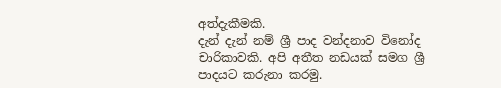අත්දැකීමකි.
දැන් දැන් නම් ශ්‍රී පාද වන්දනාව විනෝද චාරිකාවකි. අපි අතීත නඩයක් සමග ශ්‍රී පාදයට කරුනා කරමු.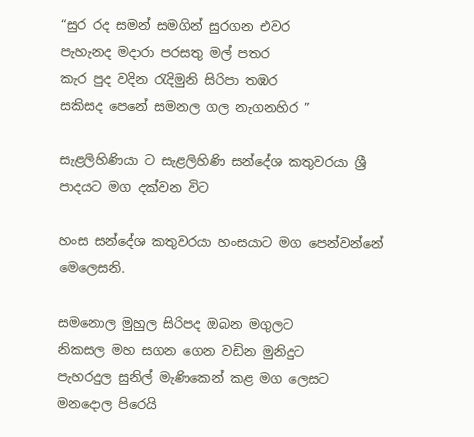“සුර රද සමන් සමගින් සුරගන එවර
පැහැනද මදාරා පරසතු මල් පතර
කැර පුද වදින රැදිමුනි සිරිපා තඹර
සකිසද පෙනේ සමනල ගල නැගනහිර ”

සැළලිහිණියා ට සැළලිහිණි සන්දේශ කතුවරයා ශ්‍රී පාදයට මග දක්වන විට

හංස සන්දේශ කතුවරයා හංසයාට මග පෙන්වන්නේ මෙලෙසනි.

සමනොල මුහුල සිරිපද ඔබන මගුලට
නිකසල මහ සගන ගෙන වඩින මුනිදුට
පැහරදුල සුනිල් මැණිකෙන් කළ මග ලෙසට
මනදොල පිරෙයි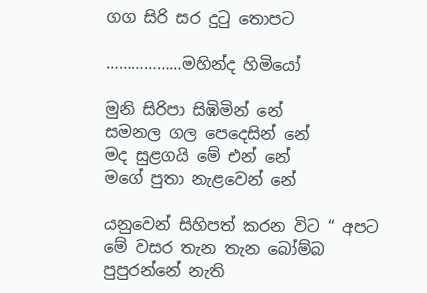ගග සිරි සර දුටු තොපට

………………මහින්ද හිමියෝ

මුනි සිරිපා සිඹිමින් නේ
සමනල ගල පෙදෙසින් නේ
මද සුළගයි මේ එන් නේ
මගේ පුතා නැළවෙන් නේ

යනුවෙන් සිහිපත් කරන විට “ අපට මේ වසර තැන තැන බෝම්බ පුපුරන්නේ නැති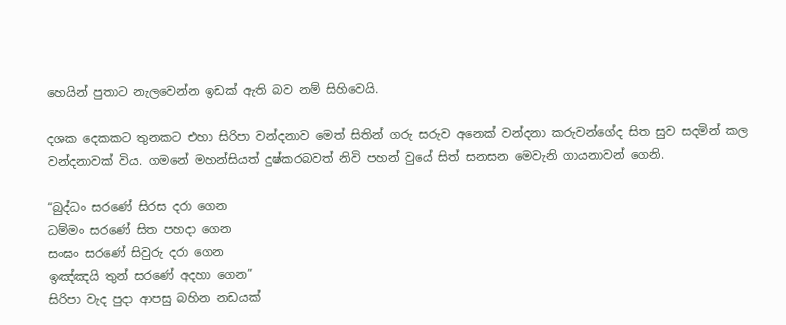හෙයින් පුතාට නැලවෙන්න ඉඩක් ඇති බව නම් සිහිවෙයි.

දශක දෙකකට තුනකට එහා සිරිපා වන්දනාව මෙත් සිතින් ගරු සරුව අනෙක් වන්දනා කරුවන්ගේද සිත සුව සදමින් කල වන්දනාවක් විය. ගමනේ මහන්සියත් දුෂ්කරබවත් නිවි පහන් වුයේ සිත් සනසන මෙවැනි ගායනාවන් ගෙනි.

“බුද්ධං සරණේ සිරස දරා ගෙන
ධම්මං සරණේ සිත පහදා ගෙන
සංඝං සරණේ සිවුරු දරා ගෙන
ඉඤ්ඤයි තුන් සරණේ අදහා ගෙන”
සිරිපා වැද පුදා ආපසු බහින නඩයක්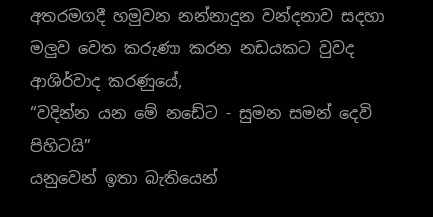අතරමගදී හමුවන නන්නාදුන වන්දනාව සදහා මලුව වෙත කරුණා කරන නඩයකට වුවද ආශිර්වාද කරණුයේ,
“වදින්න යන මේ නඩේට - සුමන සමන් දෙවි පිහිටයි”
යනුවෙන් ඉතා බැතියෙන්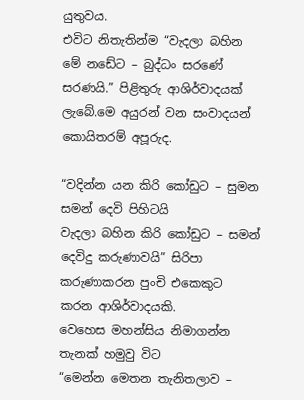යුතුවය.
එවිට නිතැතින්ම “වැදලා බහින මේ නඩේට – බුද්ධං සරණේ සරණයි.” පිළිතුරු ආශිර්වාදයක් ලැබේ.මෙ අයුරන් වන සංවාදයන් කොයිතරම් අපූරුද.

“වදින්න යන කිරි කෝඩුට – සුමන සමන් දෙවි පිහිටයි
වැදලා බහින කිරි කෝඩුට – සමන් දෙවිදු කරුණාවයි” සිරිපා කරුණාකරන පුංචි එකෙකුට කරන ආශිර්වාදයකි.
වෙහෙස මහන්සිය නිමාගන්න තැනක් හමුවු විට
“මෙන්න මෙතන තැනිතලාව –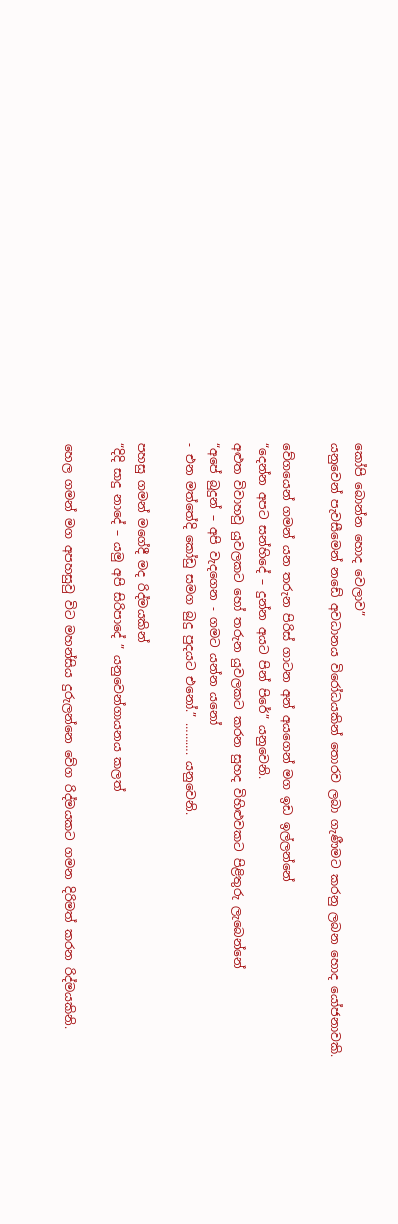කෝපි බොන්න හොද වෙලාව”
යනුවෙන් පැවසීමෙන් නඩේ අවධානය විරෝධයකින් තොරව ලබා ගැණීමට කරනු ලබන හොද යෝජනාවකි.

වේගයෙන් ගමන් යන තරුන පිරිස් ගාටන අන් අයගෙන් මග ඉඩ ඉල්ලන්නේ
“දෙන්න අපට සන්හිදේ – දුන්න අයට පින් පිරේ” යනුවෙනි.
අළුත විවාහවු යුවලකට හෝ තරුන යුවලකට කරන සුහද විහිළුවකට පිළිතුරු ලැබෙන්නේ
“අපේ බුදුන් – අපි වැදගෙන - ගමට යන්න යනෝ
- එන මත්තේදි කෝඩු සමග බුදු පුදයට එනෝ.” ………. යනුවෙනි.

පහසු ගමන් මගේදී මද රිද්මයකින්
“දිදි සාදු නාදේ – යමු අපි සිරිපාදේ ” යනුවෙන්ගායනය කලත්

හෙල ගමන් මග අපහසුවු විට මහන්සිය දුරුලන්නෙ වේග රිද්මයකට ගමන දිරිමත් කරන රිද්මයකිනි.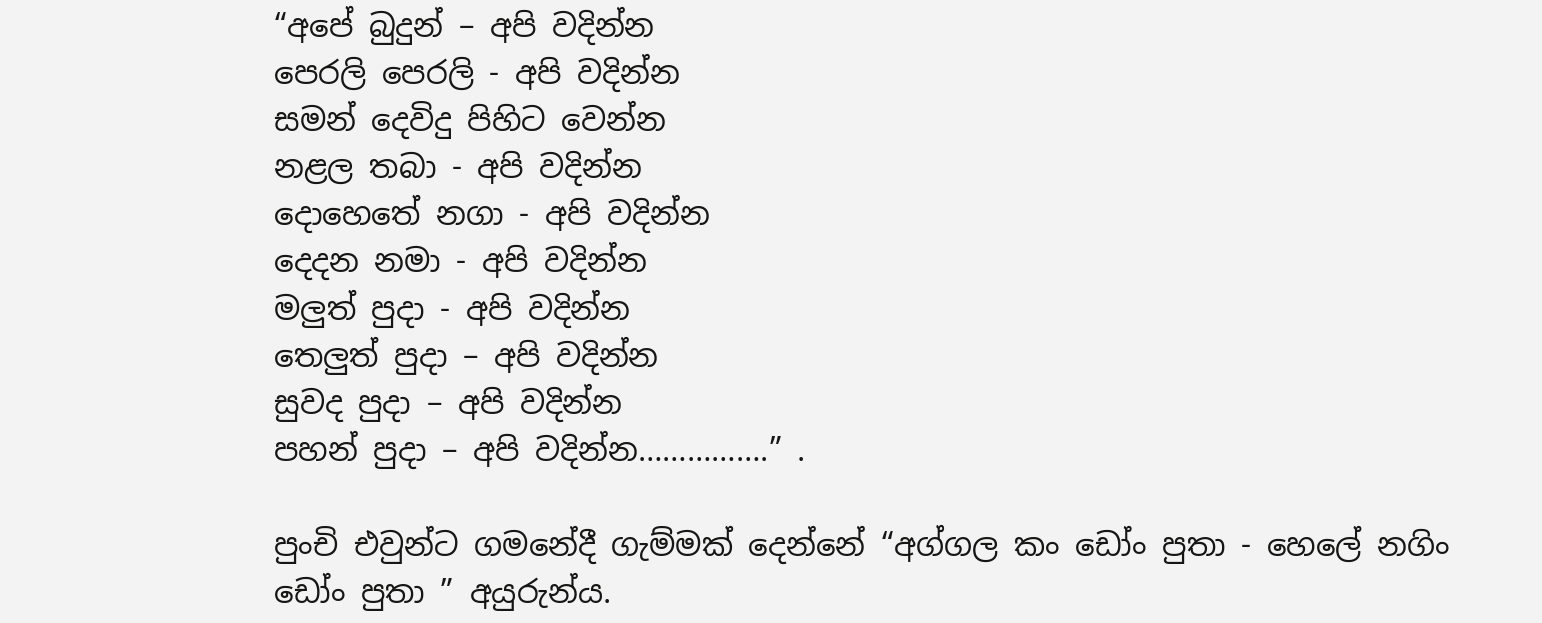“අපේ බුදුන් – අපි වදින්න
පෙරලි පෙරලි - අපි වදින්න
සමන් දෙවිදු පිහිට වෙන්න
නළල තබා - අපි වදින්න
දොහෙතේ නගා - අපි වදින්න
දෙ‍දන නමා - අපි වදින්න
මලුත් පුදා - අපි වදින්න
තෙලුත් පුදා – අපි වදින්න
සුවද පුදා – අපි වදින්න
පහන් පුදා – අපි වදින්න…………….” .

පුංචි එවුන්ට ගමනේදී ගැම්මක් දෙන්නේ “අග්ගල කං ඩෝං පුතා - හෙලේ නගිං ඩෝං පුතා ” අයුරුන්ය.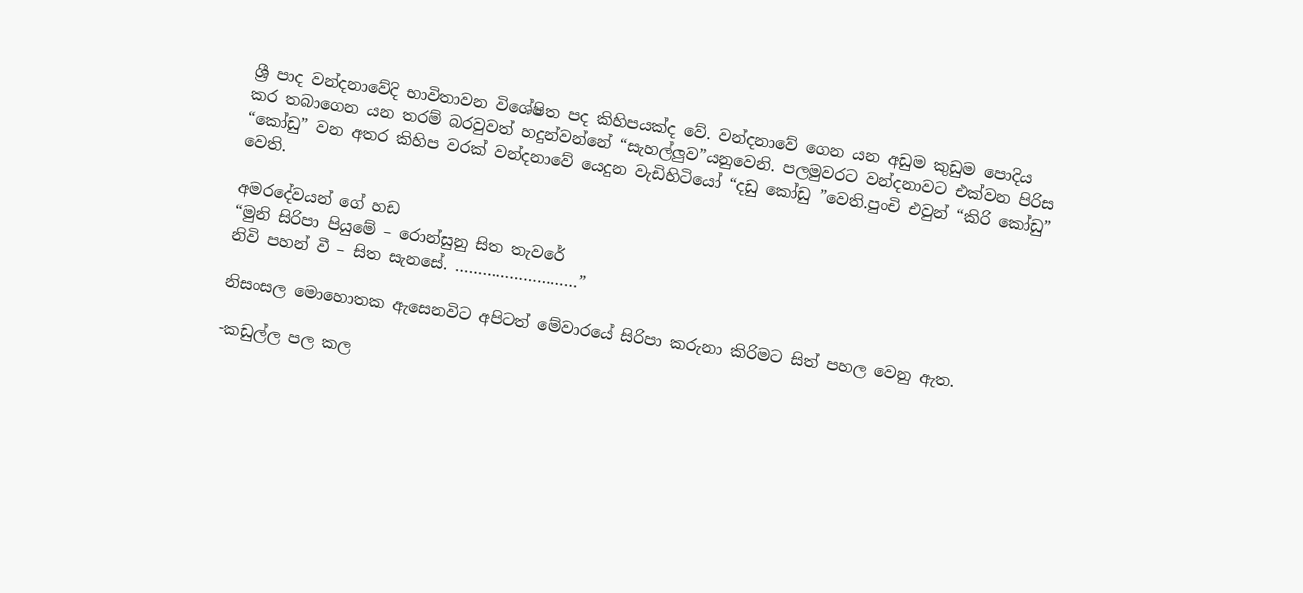ශ්‍රී පාද වන්දනාවේදි භාවිතාවන විශේෂිත පද කිහිපයක්ද වේ. වන්දනාවේ ගෙන යන අඩුම කුඩුම පොදිය කර තබාගෙන යන තරම් බරවුවත් හදුන්වන්නේ “සැහල්ලුව”යනුවෙනි. පලමුවරට වන්දනාවට එක්වන පිරිස “කෝඩු” වන අතර කිහිප වරක් වන්දනාවේ යෙදුන වැඩිහිටියෝ “දඩු කෝඩු ”වෙති.පුංචි එවුන් “කිරි කෝඩු” වෙති.

අමරදේවයන් ගේ හඩ
“මුනි සිරිපා පියුමේ – රොන්සුනු සිත තැවරේ
නිවි පහන් වී – සිත සැනසේ. ………………………”

නිසංසල මොහොතක ඇසෙනවිට අපිටත් මේවාරයේ සිරිපා කරුනා කිරිමට සිත් පහල වෙනු ඇත.

-කඩුල්ල පල කල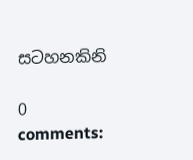සටහනකිනි

0 comments: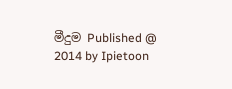මීදුම Published @ 2014 by Ipietoon